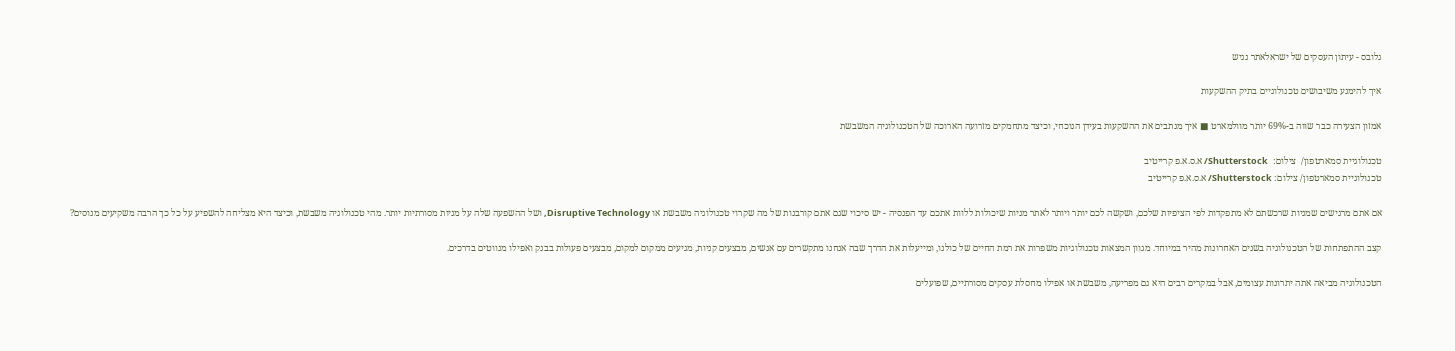גלובס - עיתון העסקים של ישראלאתר נגיש

איך להימנע משיבושים טכנולוגיים בתיק ההשקעות

אמזון הצעירה כבר שווה ב-69% יותר מוולמארט ■ איך מנתבים את ההשקעות בעידן הנוכחי, וכיצד מתחמקים מזרועה הארוכה של הטכנולוגיה המשבשת

טכנולוגיית סמארטפון/  צילום:  Shutterstock/ א.ס.א.פ קרייטיב
טכנולוגיית סמארטפון/ צילום: Shutterstock/ א.ס.א.פ קרייטיב

אם אתם מרגישים שמניות שרכשתם לא מתפקדות לפי הציפיות שלכם, ושקשה לכם יותר ויותר לאתר מניות שיכולות ללוות אתכם עד הפנסיה - יש סיכוי שגם אתם קורבנות של מה שקרוי טכנולוגיה משבשת או Disruptive Technology, ושל ההשפעה שלה על מניות מסורתיות יותר. מהי טכנולוגיה משבשת, וכיצד היא מצליחה להשפיע על כל כך הרבה משקיעים מנוסים?

קצב ההתפתחות של הטכנולוגיה בשנים האחרונות מהיר במיוחד. מגוון המצאות טכנולוגיות משפרות את רמת החיים של כולנו, ומייעלות את הדרך שבה אנחנו מתקשרים עם אנשים, מבצעים קניות, מגיעים ממקום למקום, מבצעים פעולות בבנק ואפילו מנווטים בדרכים.

הטכנולוגיה מביאה אתה יתרונות עצומים, אבל במקרים רבים היא גם מפריעה, משבשת או אפילו מחסלת עסקים מסורתיים, שפועלים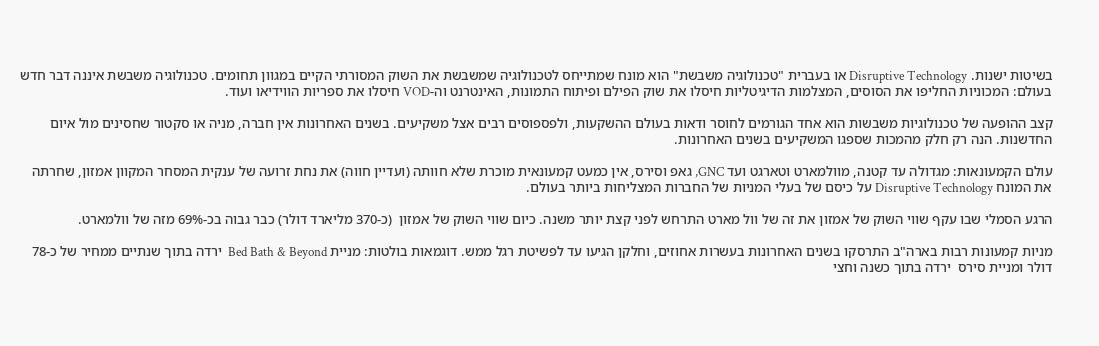בשיטות ישנות. Disruptive Technology או בעברית "טכנולוגיה משבשת" הוא מונח שמתייחס לטכנולוגיה שמשבשת את השוק המסורתי הקיים במגוון תחומים. טכנולוגיה משבשת איננה דבר חדש בעולם: המכוניות החליפו את הסוסים, המצלמות הדיגיטליות חיסלו את שוק הפילם ופיתוח התמונות, האינטרנט וה-VOD חיסלו את ספריות הווידיאו ועוד.

קצב ההופעה של טכנולוגיות משבשות הוא אחד הגורמים לחוסר ודאות בעולם ההשקעות, ולפספוסים רבים אצל משקיעים. בשנים האחרונות אין חברה, מניה או סקטור שחסינים מול איום החדשנות. הנה רק חלק מהמכות שספגו המשקיעים בשנים האחרונות.

עולם הקמעונאות: מגדולה עד קטנה, מוולמארט וטארגט ועד GNC, גאפ וסירס, אין כמעט קמעונאית מוכרת שלא חוותה (ועדיין חווה) את נחת זרועה של ענקית המסחר המקוון אמזון, שחרתה את המונח Disruptive Technology על כיסם של בעלי המניות של החברות המצליחות ביותר בעולם.

הרגע הסמלי שבו עקף שווי השוק של אמזון את זה של וול מארט התרחש לפני קצת יותר משנה. כיום שווי השוק של אמזון  (כ-370 מליארד דולר) כבר גבוה בכ-69% מזה של וולמארט.

מניות קמעונות רבות בארה"ב התרסקו בשנים האחרונות בעשרות אחוזים, וחלקן הגיעו עד לפשיטת רגל ממש. דוגמאות בולטות: מניית Bed Bath & Beyond  ירדה בתוך שנתיים ממחיר של כ-78 דולר ומניית סירס  ירדה בתוך כשנה וחצי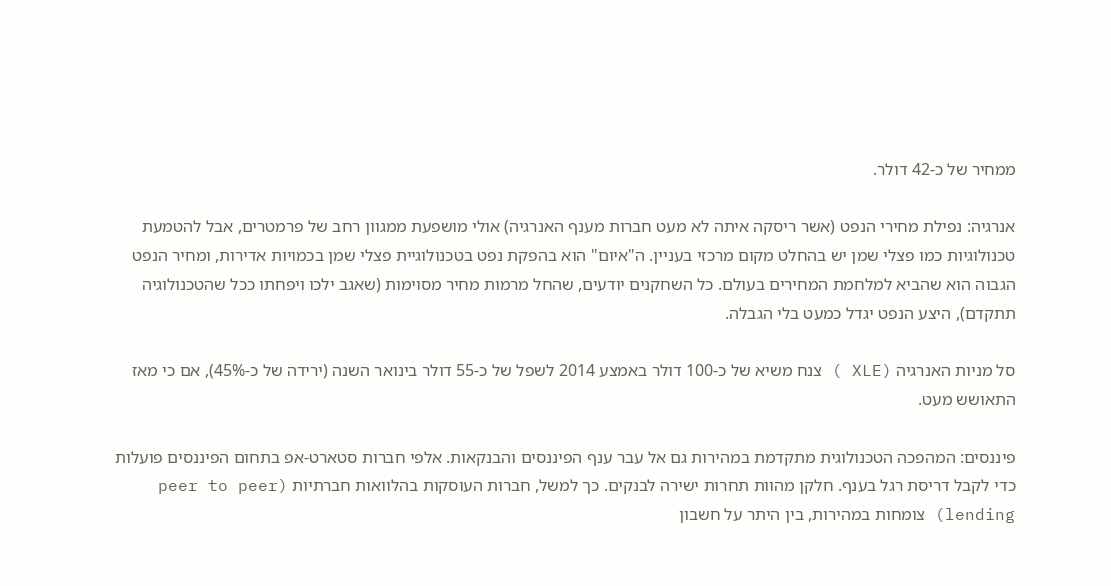ממחיר של כ-42 דולר.

אנרגיה: נפילת מחירי הנפט (אשר ריסקה איתה לא מעט חברות מענף האנרגיה) אולי מושפעת ממגוון רחב של פרמטרים, אבל להטמעת טכנולוגיות כמו פצלי שמן יש בהחלט מקום מרכזי בעניין. ה"איום" הוא בהפקת נפט בטכנולוגיית פצלי שמן בכמויות אדירות, ומחיר הנפט הגבוה הוא שהביא למלחמת המחירים בעולם. כל השחקנים יודעים, שהחל מרמות מחיר מסוימות (שאגב ילכו ויפחתו ככל שהטכנולוגיה תתקדם), היצע הנפט יגדל כמעט בלי הגבלה.

סל מניות האנרגיה (XLE ) צנח משיא של כ-100 דולר באמצע 2014 לשפל של כ-55 דולר בינואר השנה (ירידה של כ-45%), אם כי מאז התאושש מעט.

פיננסים: המהפכה הטכנולוגית מתקדמת במהירות גם אל עבר ענף הפיננסים והבנקאות. אלפי חברות סטארט-אפ בתחום הפיננסים פועלות כדי לקבל דריסת רגל בענף. חלקן מהוות תחרות ישירה לבנקים. כך למשל, חברות העוסקות בהלוואות חברתיות (peer to peer lending) צומחות במהירות, בין היתר על חשבון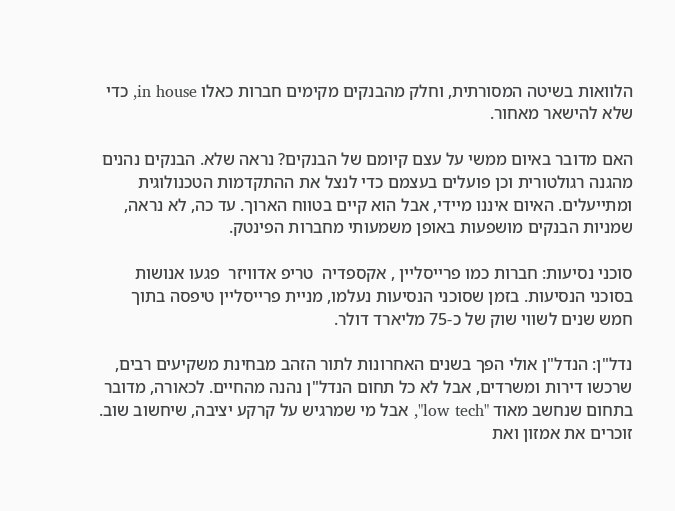הלוואות בשיטה המסורתית, וחלק מהבנקים מקימים חברות כאלו in house, כדי שלא להישאר מאחור.

האם מדובר באיום ממשי על עצם קיומם של הבנקים? נראה שלא. הבנקים נהנים מהגנה רגולטורית וכן פועלים בעצמם כדי לנצל את ההתקדמות הטכנולוגית ומתייעלים. האיום איננו מיידי, אבל הוא קיים בטווח הארוך. עד כה, לא נראה, שמניות הבנקים מושפעות באופן משמעותי מחברות הפינטק.

סוכני נסיעות: חברות כמו פרייסליין , אקספדיה  טריפ אדוויזר  פגעו אנושות בסוכני הנסיעות. בזמן שסוכני הנסיעות נעלמו, מניית פרייסליין טיפסה בתוך חמש שנים לשווי שוק של כ-75 מליארד דולר.

נדל"ן: הנדל"ן אולי הפך בשנים האחרונות לתור הזהב מבחינת משקיעים רבים, שרכשו דירות ומשרדים, אבל לא כל תחום הנדל"ן נהנה מהחיים. לכאורה, מדובר בתחום שנחשב מאוד "low tech", אבל מי שמרגיש על קרקע יציבה, שיחשוב שוב. זוכרים את אמזון ואת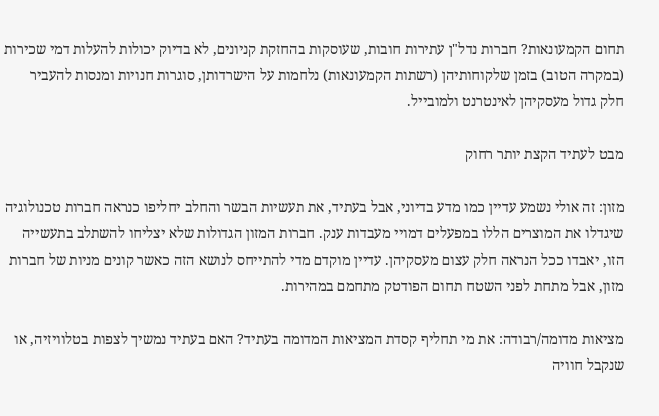תחום הקמעונאות? חברות נדל"ן עתירות חובות, שעוסקות בהחזקת קניונים, לא בדיוק יכולות להעלות דמי שכירות (במקרה הטוב) בזמן שלקוחותיהן (רשתות הקמעונאות) נלחמות על הישרדותן, סוגרות חנויות ומנסות להעביר חלק גדול מעסקיהן לאינטרנט ולמובייל.

מבט לעתיד הקצת יותר רחוק

מזון: זה אולי נשמע עדיין כמו מדע בדיוני, אבל בעתיד, את תעשיות הבשר והחלב יחליפו כנראה חברות טכנולוגיה שיגדלו את המוצרים הללו במפעלים דמויי מעבדות ענק. חברות המזון הגדולות שלא יצליחו להשתלב בתעשייה הזו, יאבדו ככל הנראה חלק עצום מעסקיהן. עדיין מוקדם מדי להתייחס לנושא הזה כאשר קונים מניות של חברות מזון, אבל מתחת לפני השטח תחום הפודטק מתחמם במהירות.

מציאות מדומה/רבודה: את מי תחליף קסדת המציאות המדומה בעתיד? האם בעתיד נמשיך לצפות בטלוויזיה, או שנקבל חוויה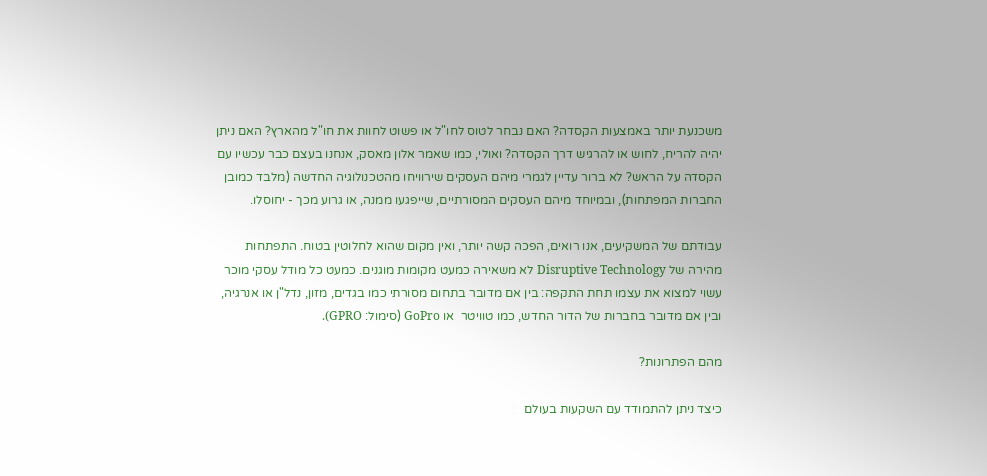משכנעת יותר באמצעות הקסדה? האם נבחר לטוס לחו"ל או פשוט לחוות את חו"ל מהארץ? האם ניתן יהיה להריח, לחוש או להרגיש דרך הקסדה? ואולי, כמו שאמר אלון מאסק, אנחנו בעצם כבר עכשיו עם הקסדה על הראש? לא ברור עדיין לגמרי מיהם העסקים שירוויחו מהטכנולוגיה החדשה (מלבד כמובן החברות המפתחות), ובמיוחד מיהם העסקים המסורתיים, שייפגעו ממנה, או גרוע מכך - יחוסלו.

עבודתם של המשקיעים, אנו רואים, הפכה קשה יותר, ואין מקום שהוא לחלוטין בטוח. התפתחות מהירה של Disruptive Technology לא משאירה כמעט מקומות מוגנים. כמעט כל מודל עסקי מוכר עשוי למצוא את עצמו תחת התקפה: בין אם מדובר בתחום מסורתי כמו בגדים, מזון, נדל"ן או אנרגיה, ובין אם מדובר בחברות של הדור החדש, כמו טוויטר  או GoPro (סימול: GPRO).

מהם הפתרונות?

כיצד ניתן להתמודד עם השקעות בעולם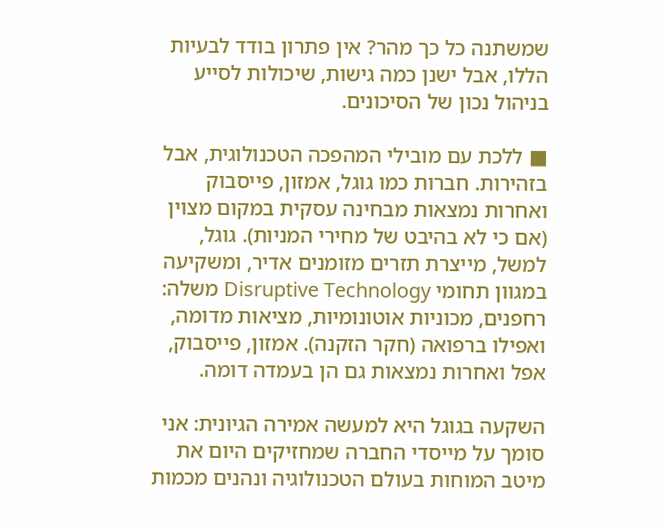שמשתנה כל כך מהר? אין פתרון בודד לבעיות הללו, אבל ישנן כמה גישות, שיכולות לסייע בניהול נכון של הסיכונים.

■ ללכת עם מובילי המהפכה הטכנולוגית, אבל בזהירות. חברות כמו גוגל, אמזון, פייסבוק ואחרות נמצאות מבחינה עסקית במקום מצוין (אם כי לא בהיבט של מחירי המניות). גוגל, למשל, מייצרת תזרים מזומנים אדיר, ומשקיעה במגוון תחומי Disruptive Technology משלה: רחפנים, מכוניות אוטונומיות, מציאות מדומה, ואפילו ברפואה (חקר הזקנה). אמזון, פייסבוק, אפל ואחרות נמצאות גם הן בעמדה דומה.

השקעה בגוגל היא למעשה אמירה הגיונית: אני סומך על מייסדי החברה שמחזיקים היום את מיטב המוחות בעולם הטכנולוגיה ונהנים מכמות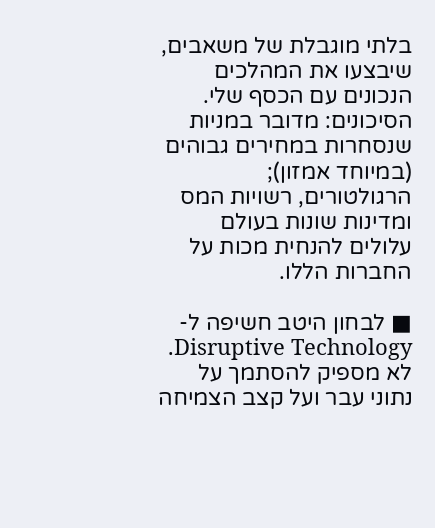בלתי מוגבלת של משאבים, שיבצעו את המהלכים הנכונים עם הכסף שלי. הסיכונים: מדובר במניות שנסחרות במחירים גבוהים (במיוחד אמזון); הרגולטורים, רשויות המס ומדינות שונות בעולם עלולים להנחית מכות על החברות הללו.

■ לבחון היטב חשיפה ל-Disruptive Technology. לא מספיק להסתמך על נתוני עבר ועל קצב הצמיחה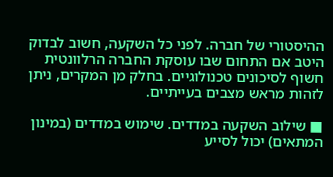ההיסטורי של חברה. לפני כל השקעה, חשוב לבדוק היטב אם התחום שבו עוסקת החברה הרלוונטית חשוף לסיכונים טכנולוגיים. בחלק מן המקרים, ניתן לזהות מראש מצבים בעייתיים.

■ שילוב השקעה במדדים. שימוש במדדים (במינון המתאים) יכול לסייע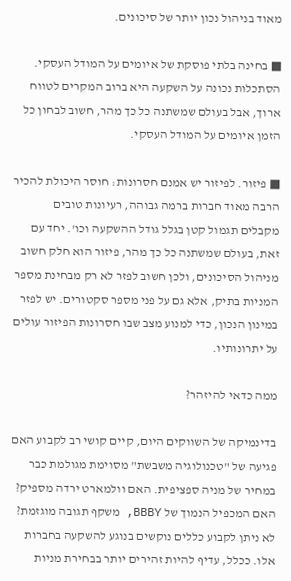מאוד בניהול נכון יותר של סיכונים.

■ בחינה בלתי פוסקת של איומים על המודל העסקי. הסתכלות נכונה על השקעה היא ברוב המקרים לטווח ארוך, אבל בעולם שמשתנה כל כך מהר, חשוב לבחון כל הזמן איומים על המודל העסקי.

■ פיזור. לפיזור יש אמנם חסרונות: חוסר היכולת להכיר הרבה מאוד חברות ברמה גבוהה, רעיונות טובים מקבלים תגמול קטן בגלל גודל ההשקעה וכו'. יחד עם זאת, בעולם שמשתנה כל כך מהר, פיזור הוא חלק חשוב מניהול הסיכונים, ולכן חשוב לפזר לא רק מבחינת מספר המניות בתיק, אלא גם על פני מספר סקטורים. יש לפזר במינון הנכון, כדי למנוע מצב שבו חסרונות הפיזור עולים על יתרונותיו.

ממה כדאי להיזהר?

בדינמיקה של השווקים היום, קיים קושי רב לקבוע האם פגיעה של "טכנולוגיה משבשת" מסוימת מגולמת כבר במחיר של מניה ספציפית. האם וולמארט ירדה מספיק? האם המכפיל הנמוך של BBBY, משקף תגובה מוגזמת? לא ניתן לקבוע כללים נוקשים בנוגע להשקעה בחברות אלו. ככלל, עדיף להיות זהירים יותר בבחירת מניות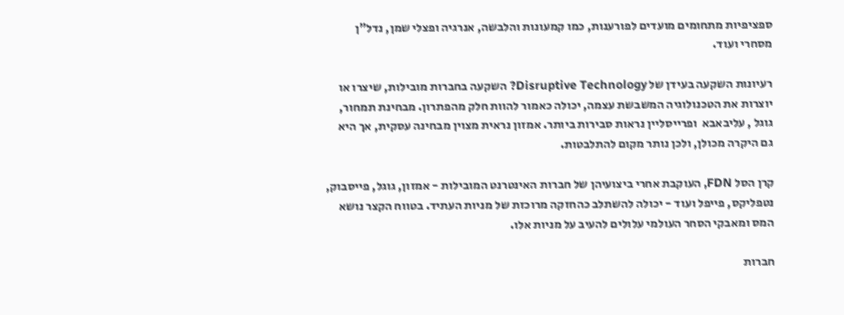ספציפיות מתחומים מועדים לפורענות, כמו קמעונות והלבשה, אנרגיה ופצלי שמן, נדל"ן מסחרי ועוד.

רעיונות השקעה בעידן של Disruptive Technology? השקעה בחברות מובילות, שיצרו או יוצרות את הטכנולוגיה המשבשת עצמה, יכולה כאמור להוות חלק מהפתרון. מבחינת תמחור, גוגל , עליבאבא  ופרייסליין נראות סבירות ביותר. אמזון נראית מצוין מבחינה עסקית, אך היא גם היקרה מכולן, ולכן נותר מקום להתלבטות.

קרן הסל FDN, העוקבת אחרי ביצועיהן של חברות האינטרנט המובילות - אמזון, גוגל, פייסבוק, נטפליקס, פייפל ועוד - יכולה להשתלב כהחזקה מרוכזת של מניות העתיד. בטווח הקצר נושא המס ומאבקי הסחר העולמי עלולים להעיב על מניות אלו.

חברות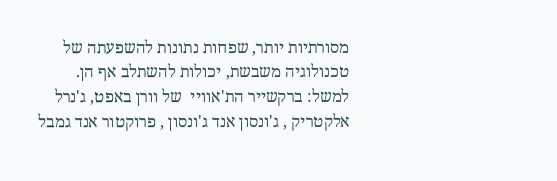מסורתיות יותר, שפחות נתונות להשפעתה של טכנולוגיה משבשת, יכולות להשתלב אף הן. למשל: ברקשייר הת'אוויי  של וורן באפט, ג'נרל אלקטריק , ג'ונסון אנד ג'ונסון , פרוקטור אנד גמבל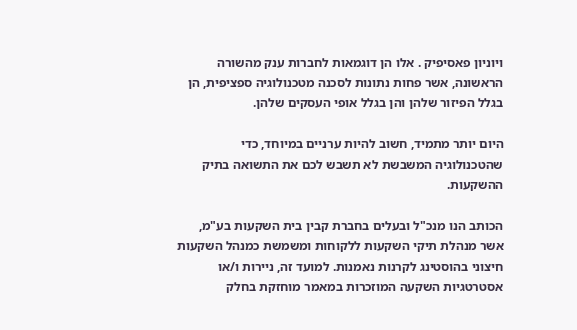ויוניון פאסיפיק . אלו הן דוגמאות לחברות ענק מהשורה הראשונה, אשר פחות נתונות לסכנה מטכנולוגיה ספציפית, הן בגלל הפיזור שלהן והן בגלל אופי העסקים שלהן.

היום יותר מתמיד, חשוב להיות ערניים במיוחד, כדי שהטכנולוגיה המשבשת לא תשבש לכם את התשואה בתיק ההשקעות.

הכותב הנו מנכ"ל ובעלים בחברת קבין בית השקעות בע"מ, אשר מנהלת תיקי השקעות ללקוחות ומשמשת כמנהל השקעות חיצוני בהוסטינג לקרנות נאמנות. למועד זה, ניירות ו/או אסטרטגיות השקעה המוזכרות במאמר מוחזקת בחלק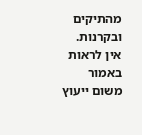מהתיקים ובקרנות. אין לראות באמור משום ייעוץ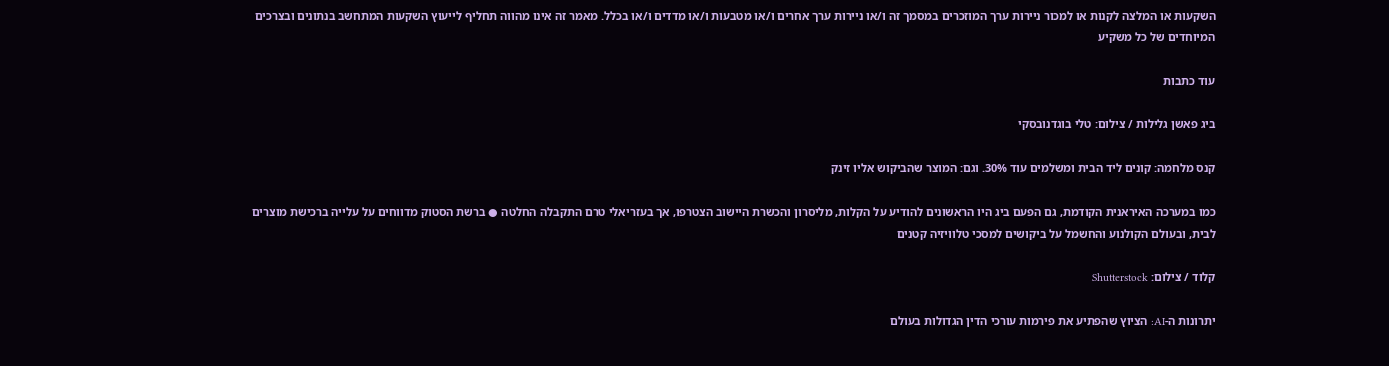השקעות או המלצה לקנות או למכור ניירות ערך המוזכרים במסמך זה ו/או ניירות ערך אחרים ו/או מטבעות ו/או מדדים ו/או בכלל. מאמר זה אינו מהווה תחליף לייעוץ השקעות המתחשב בנתונים ובצרכים המיוחדים של כל משקיע

עוד כתבות

ביג פאשן גלילות / צילום: טלי בוגדנובסקי

קנס מלחמה: קונים ליד הבית ומשלמים עוד 30%. וגם: המוצר שהביקוש אליו זינק

כמו במערכה האיראנית הקודמת, גם הפעם ביג היו הראשונים להודיע על הקלות, מליסרון והכשרת היישוב הצטרפו, אך בעזריאלי טרם התקבלה החלטה ● ברשת הסטוק מדווחים על עלייה ברכישת מוצרים לבית, ובעולם הקולנוע והחשמל על ביקושים למסכי טלוויזיה קטנים

קלוד / צילום: Shutterstock

יתרונות ה-AI: הציוץ שהפתיע את פירמות עורכי הדין הגדולות בעולם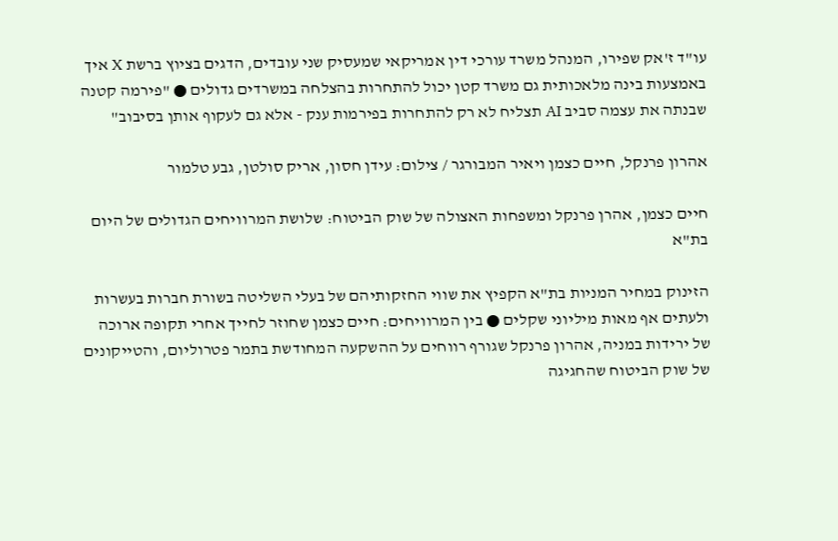עו"ד ז'אק שפירו, המנהל משרד עורכי דין אמריקאי שמעסיק שני עובדים, הדגים בציוץ ברשת X איך באמצעות בינה מלאכותית גם משרד קטן יכול להתחרות בהצלחה במשרדים גדולים ● "פירמה קטנה שבנתה את עצמה סביב AI תצליח לא רק להתחרות בפירמות ענק - אלא גם לעקוף אותן בסיבוב"

אהרון פרנקל, חיים כצמן ויאיר המבורגר / צילום: עידן חסון, אריק סולטן, גבע טלמור

חיים כצמן, אהרן פרנקל ומשפחות האצולה של שוק הביטוח: שלושת המרוויחים הגדולים של היום בת"א

הזינוק במחיר המניות בת"א הקפיץ את שווי החזקותיהם של בעלי השליטה בשורת חברות בעשרות ולעתים אף מאות מיליוני שקלים ● בין המרוויחים: חיים כצמן שחוזר לחייך אחרי תקופה ארוכה של ירידות במניה, אהרון פרנקל שגורף רווחים על ההשקעה המחודשת בתמר פטרוליום, והטייקונים של שוק הביטוח שהחגיגה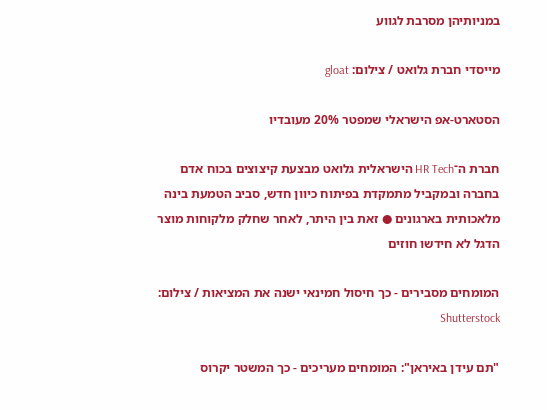במניותיהן מסרבת לגווע

מייסדי חברת גלואט / צילום: gloat

הסטארט-אפ הישראלי שמפטר 20% מעובדיו

חברת ה־HR Tech הישראלית גלואט מבצעת קיצוצים בכוח אדם בחברה ובמקביל מתמקדת בפיתוח כיוון חדש, סביב הטמעת בינה מלאכותית בארגונים ● זאת בין היתר, לאחר שחלק מלקוחות מוצר הדגל לא חידשו חוזים

המומחים מסבירים - כך חיסול חמינאי ישנה את המציאות / צילום: Shutterstock

"תם עידן באיראן": המומחים מעריכים - כך המשטר יקרוס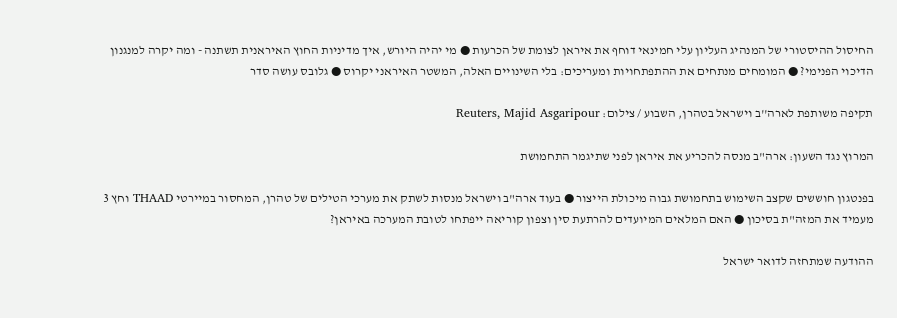החיסול ההיסטורי של המנהיג העליון עלי חמינאי דוחף את איראן לצומת של הכרעות ● מי יהיה היורש, איך מדיניות החוץ האיראנית תשתנה - ומה יקרה למנגנון הדיכוי הפנימי? ● המומחים מנתחים את ההתפתחויות ומעריכים: בלי השינויים האלה, המשטר האיראני יקרוס ● גלובס עושה סדר

תקיפה משותפת לארה''ב וישראל בטהרן, השבוע / צילום: Reuters, Majid Asgaripour

המרוץ נגד השעון: ארה"ב מנסה להכריע את איראן לפני שתיגמר התחמושת

בפנטגון חוששים שקצב השימוש בתחמושת גבוה מיכולת הייצור ● בעוד ארה"ב וישראל מנסות לשתק את מערכי הטילים של טהרן, המחסור במיירטי THAAD וחץ 3 מעמיד את המזה"ת בסיכון ● האם המלאים המיועדים להרתעת סין וצפון קוריאה ייפתחו לטובת המערכה באיראן?

ההודעה שמתחזה לדואר ישראל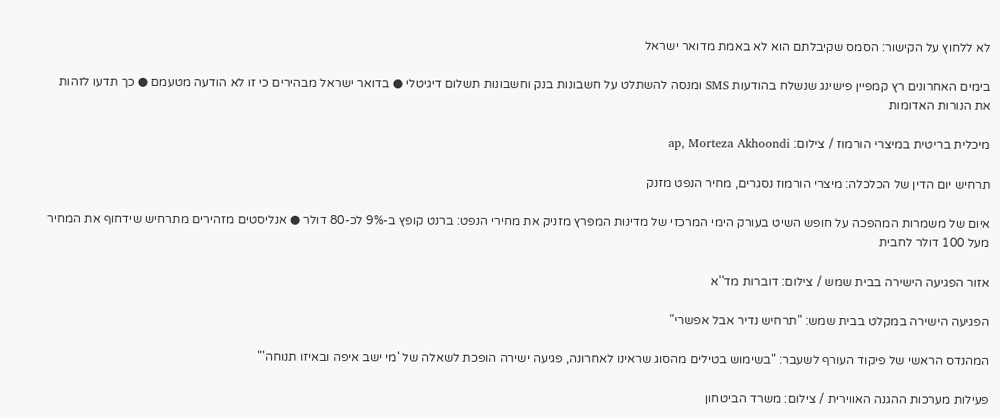לא ללחוץ על הקישור: הסמס שקיבלתם הוא לא באמת מדואר ישראל

בימים האחרונים רץ קמפיין פישינג שנשלח בהודעות SMS ומנסה להשתלט על חשבונות בנק וחשבונות תשלום דיגיטלי ● בדואר ישראל מבהירים כי זו לא הודעה מטעמם ● כך תדעו לזהות את הנורות האדומות

מיכלית בריטית במיצרי הורמוז / צילום: ap, Morteza Akhoondi

תרחיש יום הדין של הכלכלה: מיצרי הורמוז נסגרים, מחיר הנפט מזנק

איום של משמרות המהפכה על חופש השיט בעורק הימי המרכזי של מדינות המפרץ מזניק את מחירי הנפט: ברנט קופץ ב-9% לכ-80 דולר ● אנליסטים מזהירים מתרחיש שידחוף את המחיר מעל 100 דולר לחבית

אזור הפגיעה הישירה בבית שמש / צילום: דוברות מד''א

הפגיעה הישירה במקלט בבית שמש: "תרחיש נדיר אבל אפשרי"

המהנדס הראשי של פיקוד העורף לשעבר: "בשימוש בטילים מהסוג שראינו לאחרונה, פגיעה ישירה הופכת לשאלה של 'מי ישב איפה ובאיזו תנוחה'"

פעילות מערכות ההגנה האווירית / צילום: משרד הביטחון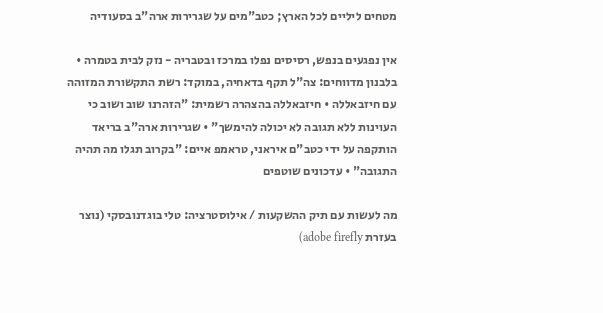מטחים ליליים לכל הארץ; כטב"מים על שגרירות ארה"ב בסעודיה

אין נפגעים בנפש, רסיסים נפלו במרכז ובטבריה - נזק לבית בטמרה • בלבנון מדווחים: צה"ל תקף בדאחיה, במוקד: רשת התקשורת המזוהה עם חיזבאללה • חיזבאללה בהצהרה רשמית: "הזהרנו שוב ושוב כי העוינות ללא תגובה לא יכולה להימשך" • שגרירות ארה"ב בריאד הותקפה על ידי כטב"ם איראני, טראמפ איים: "בקרוב תגלו מה תהיה התגובה" • עדכונים שוטפים

מה לעשות עם תיק ההשקעות / אילוסטרציה: טלי בוגדנובסקי (נוצר בעזרת adobe firefly)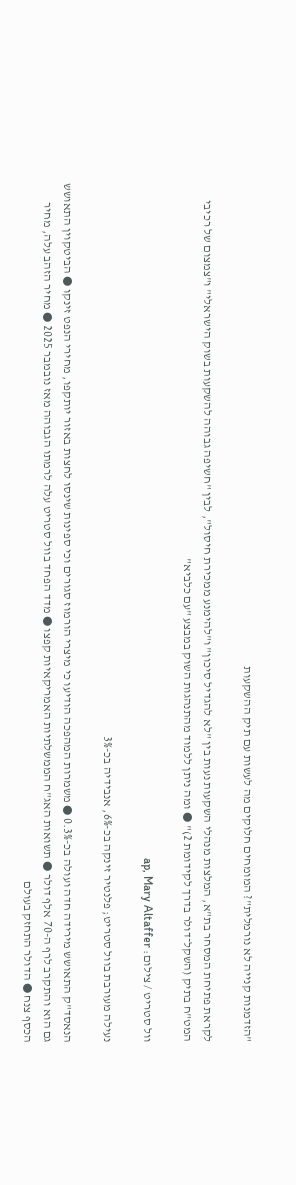"הזדמנות קנייה לא נורמלית"? המומחים חלוקים מה לעשות עם תיק ההשקעות

לקראת פתיחת המסחר בת"א, המלצות מנהלי השקעות נעות בין "לא להגדיל סיכון" ו"להימנע ממכירת חיסול", לבין "חשיפה גבוהה להשקעות בשוק הישראלי" ו"צמצום של רכיבי המט"ח בתיק (השקל־דולר בדרך לקידומת 2)" ● ומה ניתן ללמוד מהתנהגות השוק במבצע "עם כלביא"

וול סטריט / צילום: ap, Mary Altaffer

נעילה מעורבת בוול סטריט; פלנטיר זינקה בכ-6%, אנבידיה בכ-3%

הנאסד"ק התאושש מירידה חדה ועולה בכ-0.3% ● משמרות המהפכה הודיעו כי מיצרי הורמוז סגורים וכי ספינות שינסו לחצות באזור יותקפו, מחירי הנפט זינקו ● הביטקוין התאושש גם הוא והתקרב לרף ה-70 אלף דולר ● תשואות האג"ח הממשלתיות האמריקאיות קפצו ● מדד הפחד בוול סטריט עלה לרמתו הגבוהה מאז נובמבר 2025 ● מחיר הזהב עלה, מחיר הכסף צנח ● הדולר התחזק בעולם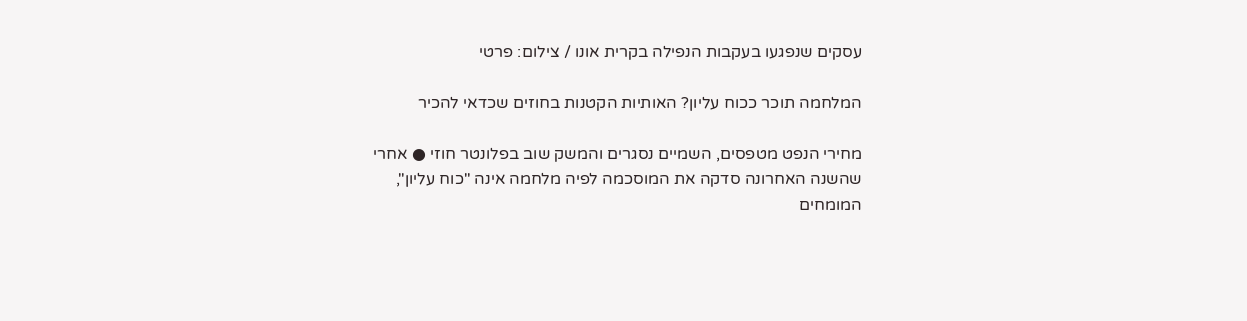עסקים שנפגעו בעקבות הנפילה בקרית אונו / צילום: פרטי

המלחמה תוכר ככוח עליון? האותיות הקטנות בחוזים שכדאי להכיר

מחירי הנפט מטפסים, השמיים נסגרים והמשק שוב בפלונטר חוזי ● אחרי שהשנה האחרונה סדקה את המוסכמה לפיה מלחמה אינה "כוח עליון", המומחים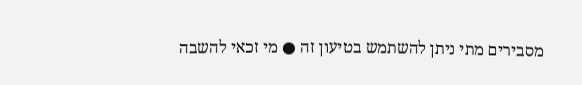מסבירים מתי ניתן להשתמש בטיעון זה ● מי זכאי להשבה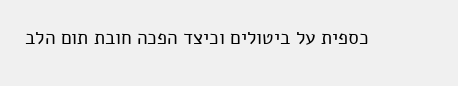כספית על ביטולים וכיצד הפכה חובת תום הלב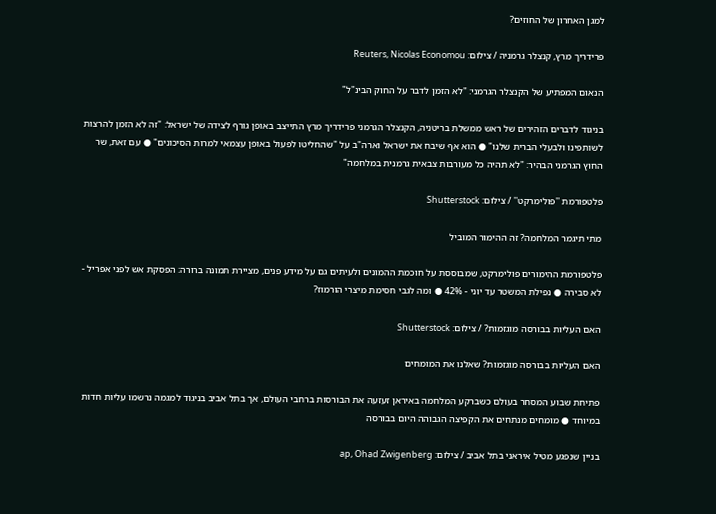למגן האחרון של החוזים?

פרידריך מרץ, קנצלר גרמניה / צילום: Reuters, Nicolas Economou

הנאום המפתיע של הקנצלר הגרמני: "לא הזמן לדבר על החוק הבינ"ל"

בניגוד לדברים הזהירים של ראש ממשלת בריטניה, הקנצלר הגרמני פרידריך מרץ התייצב באופן גורף לצידה של ישראל: "זה לא הזמן להרצות לשותפינו ולבעלי הברית שלנו" ● הוא אף שיבח את ישראל וארה"ב על "שהחליטו לפעול באופן עצמאי למרות הסיכונים" ● עם זאת, שר החוץ הגרמני הבהיר: "לא תהיה כל מעורבות צבאית גרמנית במלחמה"

פלטפורמת ''פולימרקט'' / צילום: Shutterstock

מתי תיגמר המלחמה? זה ההימור המוביל

פלטפורמת ההימורים פולימרקט, שמבוססת על חוכמת ההמונים ולעיתים גם על מידע פנים, מציירת תמונה ברורה: הפסקת אש לפני אפריל - לא סבירה ● נפילת המשטר עד יוני - 42% ● ומה לגבי חסימת מיצרי הורמוז?

האם העליות בבורסה מוגזמות? / צילום: Shutterstock

האם העליות בבורסה מוגזמות? שאלנו את המומחים

פתיחת שבוע המסחר בעולם כשברקע המלחמה באיראן זעזעה את הבורסות ברחבי העולם, אך בתל אביב בניגוד למגמה נרשמו עליות חדות במיוחד ● מומחים מנתחים את הקפיצה הגבוהה היום בבורסה

בניין שנפגע מטיל איראני בתל אביב / צילום: ap, Ohad Zwigenberg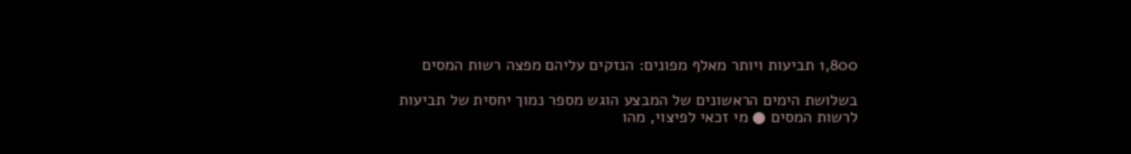1,800 תביעות ויותר מאלף מפונים: הנזקים עליהם מפצה רשות המסים

בשלושת הימים הראשונים של המבצע הוגש מספר נמוך יחסית של תביעות לרשות המסים ● מי זכאי לפיצוי, מהו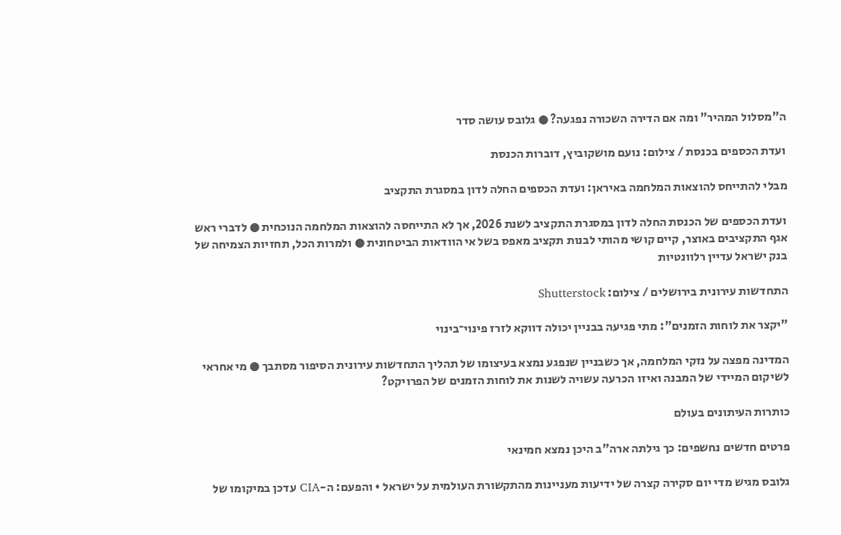ה"מסלול המהיר" ומה אם הדירה השכורה נפגעה? ● גלובס עושה סדר

ועדת הכספים בכנסת / צילום: נועם מושקוביץ, דוברות הכנסת

מבלי להתייחס להוצאות המלחמה באיראן: ועדת הכספים החלה לדון במסגרת התקציב

ועדת הכספים של הכנסת החלה לדון במסגרת התקציב לשנת 2026, אך לא התייחסה להוצאות המלחמה הנוכחית ● לדברי ראש אגף התקציבים באוצר, קיים קושי מהותי לבנות תקציב מאפס בשל אי הוודאות הביטחונית ● ולמרות הכל, תחזיות הצמיחה של בנק ישראל עדיין רלוונטיות

התחדשות עירונית בירושלים / צילום: Shutterstock

"יקצר את לוחות הזמנים": מתי פגיעה בבניין יכולה דווקא לזרז פינוי־בינוי

המדינה מפצה על נזקי המלחמה, אך כשבניין שנפגע נמצא בעיצומו של תהליך התחדשות עירונית הסיפור מסתבך ● מי אחראי לשיקום המיידי של המבנה ואיזו הכרעה עשויה לשנות את לוחות הזמנים של הפרויקט?

כותרות העיתונים בעולם

פרטים חדשים נחשפים: כך גילתה ארה"ב היכן נמצא חמינאי

גלובס מגיש מדי יום סקירה קצרה של ידיעות מעניינות מהתקשורת העולמית על ישראל • והפעם: ה-CIA עדכן במיקומו של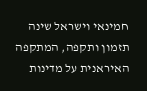חמינאי וישראל שינה תזמון ותקפה, המתקפה האיראנית על מדינות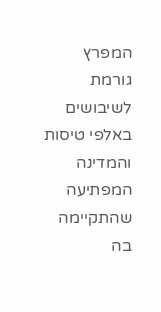המפרץ גורמת לשיבושים באלפי טיסות והמדינה המפתיעה שהתקיימה בה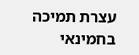עצרת תמיכה בחמינאי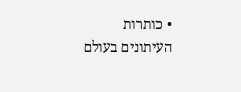• כותרות העיתונים בעולם